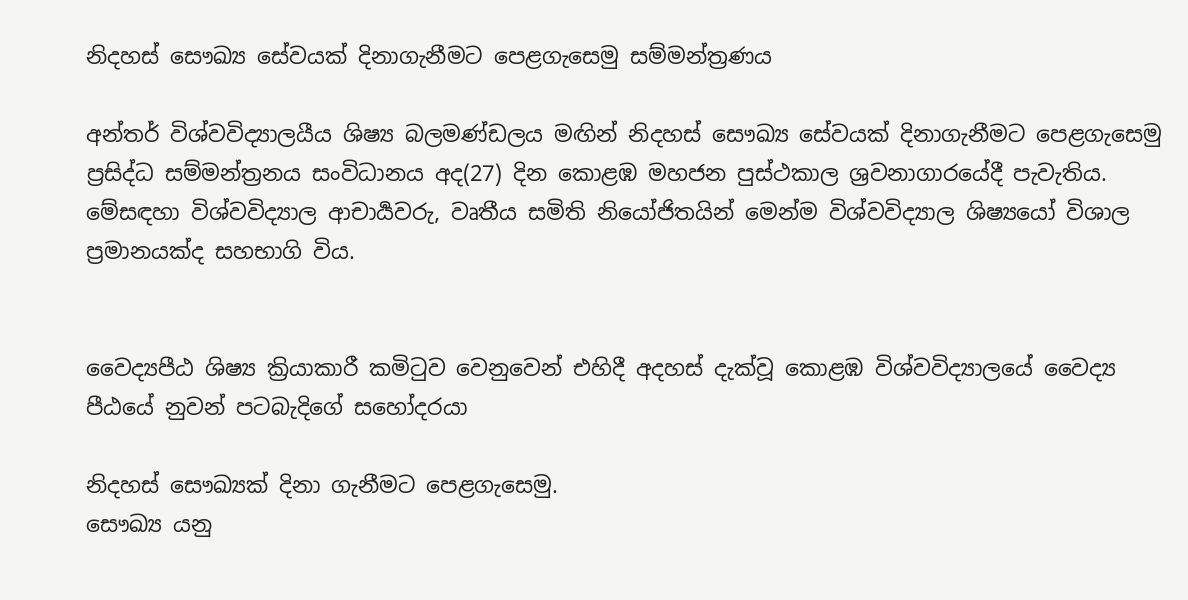නිදහස් සෞඛ්‍ය සේවයක් දිනාගැනීමට පෙළගැසෙමු සම්මන්ත්‍රණය

අන්තර් විශ්වවිද්‍යාලයීය ශිෂ්‍ය බලමණ්ඩලය මඟින් නිදහස් සෞඛ්‍ය සේවයක් දිනාගැනීමට පෙළගැසෙමු ප්‍රසිද්ධ සම්මන්ත්‍රනය සංවිධානය අද(27) දින කොළඹ මහජන පුස්ථකාල ශ්‍රවනාගාරයේදී පැවැතිය. මේසඳහා විශ්වවිද්‍යාල ආචාර්‍යවරු, වෘතීය සමිති නියෝජිතයින් මෙන්ම විශ්වවිද්‍යාල ශිෂ්‍යයෝ විශාල ප්‍රමානයක්ද සහභාගි විය.


වෛද්‍යපීඨ ශිෂ්‍ය ක්‍රියාකාරී කමිටුව වෙනුවෙන් එහිදී අදහස් දැක්වූ කොළඹ විශ්වවිද්‍යාලයේ වෛද්‍ය පීඨයේ නුවන් පටබැදිගේ සහෝදරයා

නිදහස් සෞඛ්‍යක් දිනා ගැනීමට පෙළගැසෙමු.
සෞඛ්‍ය යනු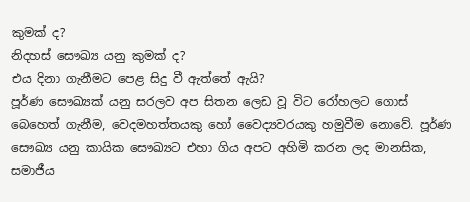කුමක් ද?
නිදහස් සෞඛ්‍ය යනු කුමක් ද?
එය දිනා ගැනීමට පෙළ සිදු වී ඇත්තේ ඇයි?
පූර්ණ සෞඛ්‍යක් යනු සරලව අප සිතන ලෙඩ වූ විට රෝහලට ගොස් බෙහෙත් ගැනීම, වෙදමහත්තයකු හෝ වෛද්‍යවරයකු හමුවීම නොවේ. පූර්ණ සෞඛ්‍ය යනු කායික සෞඛ්‍යට එහා ගිය අපට අහිමි කරන ලද මානසික, සමාජීය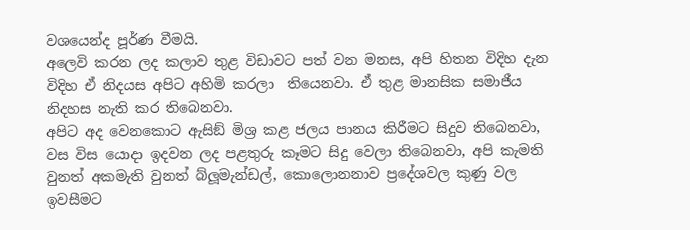වශයෙන්ද පූර්ණ වීමයි.
අලෙවි කරන ලද කලාව තුළ විඩාවට පත් වන මනස, අපි හිතන විදිහ දැන විදිහ ඒ නිදයස අපිට අහිමි කරලා  තියෙනවා. ඒ තුළ මානසික සමාජීය නිදහස නැති කර තිබෙනවා.
අපිට අද වෙනකොට ඇසිඞ් මිශ්‍ර කළ ජලය පානය කිරීමට සිදුව තිබෙනවා, වස විස යොදා ඉදවන ලද පළතුරු කෑමට සිදු වෙලා තිබෙනවා, අපි කැමති වුනත් අකමැති වුනත් බ්ලූමැන්ඩල්, කොලොනනාව ප්‍රදේශවල කුණු වල ඉවසීමට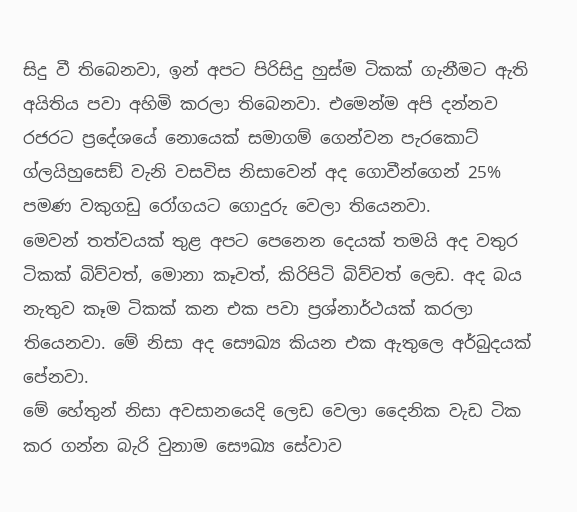සිදු වී තිබෙනවා, ඉන් අපට පිරිසිදු හුස්ම ටිකක් ගැනීමට ඇති අයිතිය පවා අහිමි කරලා තිබෙනවා. එමෙන්ම අපි දන්නව රජරට ප්‍රදේශයේ නොයෙක් සමාගම් ගෙන්වන පැරකොට් ග්ලයිහුසෙඞ් වැනි වසවිස නිසාවෙන් අද ගොවීන්ගෙන් 25% පමණ වකුගඩු රෝගයට ගොදුරු වෙලා තියෙනවා.
මෙවන් තත්වයක් තුළ අපට පෙනෙන දෙයක් තමයි අද වතුර ටිකක් බිව්වත්, මොනා කෑවත්, කිරිපිටි බිව්වත් ලෙඩ. අද බය නැතුව කෑම ටිකක් කන එක පවා ප්‍රශ්නාර්ථයක් කරලා තියෙනවා. මේ නිසා අද සෞඛ්‍ය කියන එක ඇතුලෙ අර්බුදයක් පේනවා.
මේ හේතුන් නිසා අවසානයෙදි ලෙඩ වෙලා දෛනික වැඩ ටික කර ගන්න බැරි වුනාම සෞඛ්‍ය සේවාව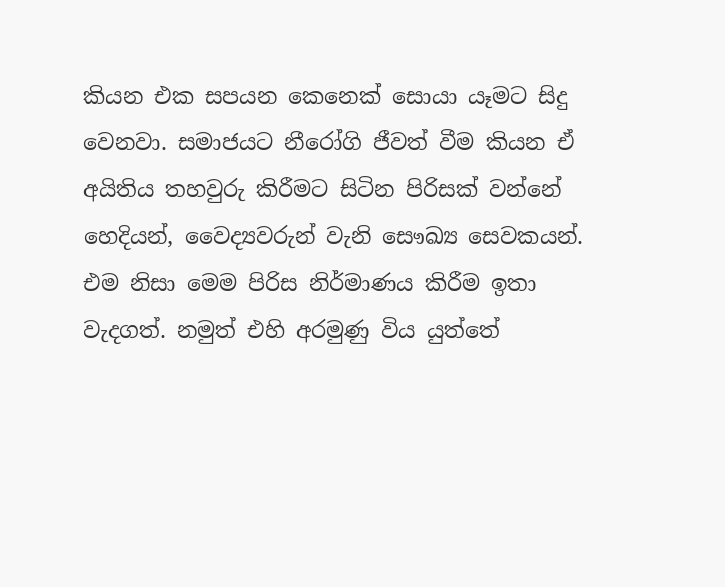කියන එක සපයන කෙනෙක් සොයා යෑමට සිදු වෙනවා. සමාජයට නීරෝගි ජීවත් වීම කියන ඒ අයිතිය තහවුරු කිරීමට සිටින පිරිසක් වන්නේ හෙදියන්, වෛද්‍යවරුන් වැනි සෞඛ්‍ය සෙවකයන්. එම නිසා මෙම පිරිස නිර්මාණය කිරීම ඉතා වැදගත්. නමුත් එහි අරමුණු විය යුත්තේ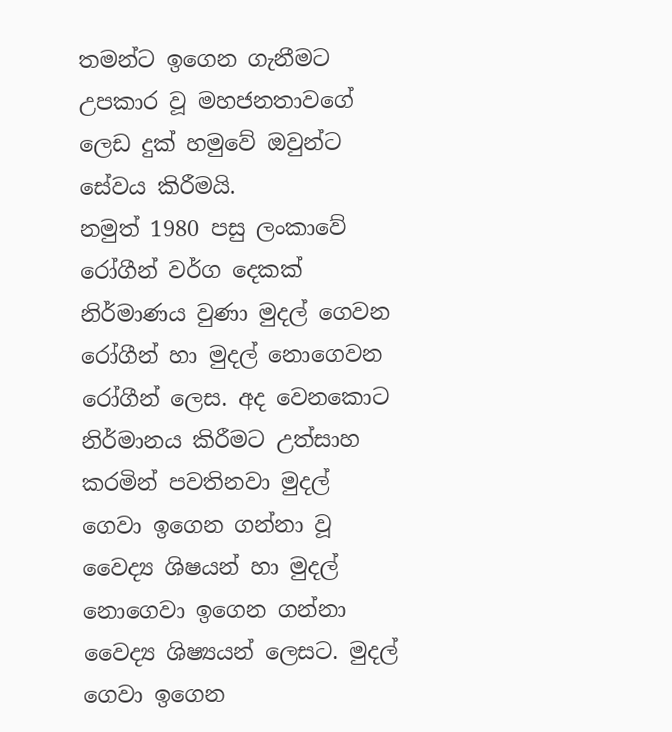තමන්ට ඉගෙන ගැනීමට උපකාර වූ මහජනතාවගේ ලෙඩ දුක් හමුවේ ඔවුන්ට සේවය කිරීමයි.
නමුත් 1980 පසු ලංකාවේ රෝගීන් වර්ග දෙකක් නිර්මාණය වුණා මුදල් ගෙවන රෝගීන් හා මුදල් නොගෙවන රෝගීන් ලෙස. අද වෙනකොට නිර්මානය කිරීමට උත්සාහ කරමින් පවතිනවා මුදල් ගෙවා ඉගෙන ගන්නා වූ වෛද්‍ය ශිෂයන් හා මුදල් නොගෙවා ඉගෙන ගන්නා වෛද්‍ය ශිෂ්‍යයන් ලෙසට. මුදල් ගෙවා ඉගෙන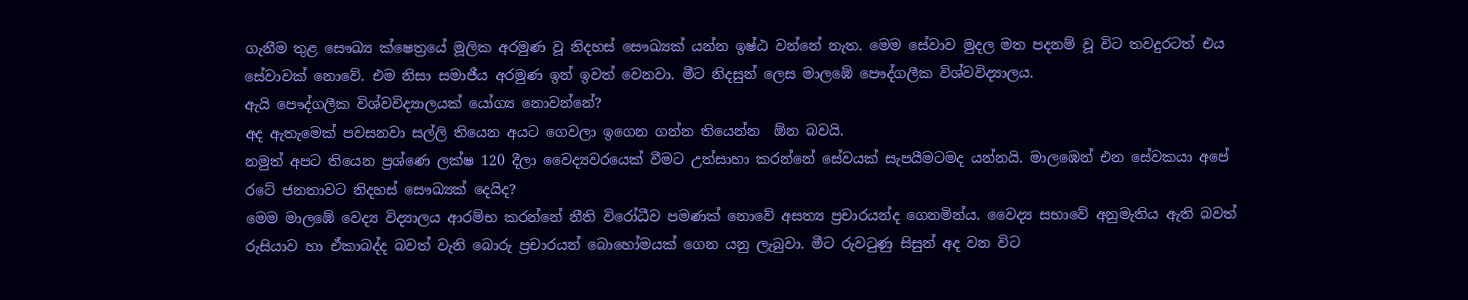ගැනීම තුළ සෞඛ්‍ය ක්ෂෙත්‍රයේ මූලික අරමුණ වූ නිදහස් සෞඛ්‍යක් යන්න ඉෂ්ඨ වන්නේ නැත. මෙම සේවාව මුදල මත පදනම් වූ විට තවදුරටත් එය සේවාවක් නොවේ. එම නිසා සමාජීය අරමුණ ඉන් ඉවත් වෙනවා. මීට නිදසුන් ලෙස මාලඹේ පෞද්ගලීක විශ්වවිද්‍යාලය.
ඇයි පෞද්ගලීක විශ්වවිද්‍යාලයක් යෝග්‍ය නොවන්නේ?
අද ඇතැමෙක් පවසනවා සල්ලි තියෙන අයට ගෙවලා ඉගෙන ගන්න තියෙන්න  ඕන බවයි.
නමුත් අපට තියෙන ප්‍රශ්ණෙ ලක්ෂ 120 දීලා වෛද්‍යවරයෙක් වීමට උත්සාහා කරන්නේ සේවයක් සැපයීමටමද යන්නයි. මාලඹෙන් එන සේවකයා අපේ රටේ ජනතාවට නිදහස් සෞඛ්‍යක් දෙයිද?
මෙම මාලඹේ වෙද්‍ය විද්‍යාලය ආරම්භ කරන්නේ නීති විරෝධීව පමණක් නොවේ අසත්‍ය ප්‍රචාරයන්ද ගෙනමින්ය. වෛද්‍ය සභාවේ අනුමැතිය ඇති බවත් රුසියාව හා ඒකාබද්ද බවත් වැනි බොරු ප්‍රචාරයන් බොහෝමයක් ගෙන යනු ලැබුවා. මීට රුවටුණු සිසුන් අද වන විට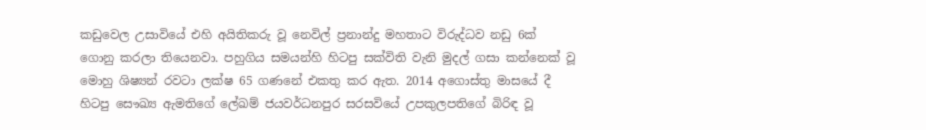කඩුවෙල උසාවියේ එහි අයිතිකරු වූ නෙවිල් ප්‍රනාන්දු මහතාට විරුද්ධව නඩු 6ක් ගොනු කරලා තියෙනවා. පහුගිය සමයන්හි හිටපු සක්විති වැනි මුදල් ගසා කන්නෙක් වූ මොහු ශිෂ්‍යන් රවටා ලක්ෂ 65 ගණනේ එකතු කර ඇත. 2014 අගොස්තු මාසයේ දී හිටපු සෞඛ්‍ය ඇමතිගේ ලේඛම් ජයවර්ධනපුර සරසවියේ උපකුලපතිගේ බිරිඳ වූ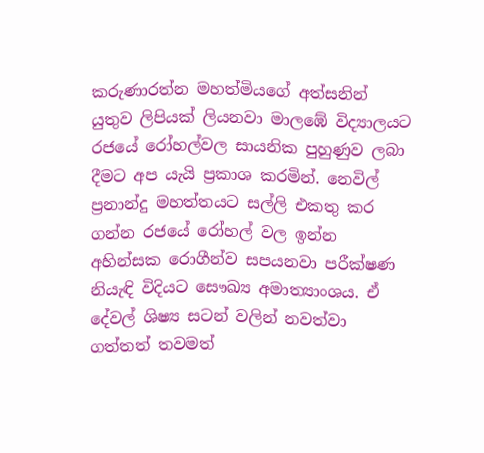කරුණාරත්න මහත්මියගේ අත්සනින් යුතුව ලිපියක් ලියනවා මාලඹේ විද්‍යාලයට රජයේ රෝහල්වල සායනික පුහුණුව ලබා දීමට අප යැයි ප්‍රකාශ කරමින්. නෙවිල් ප්‍රනාන්දු මහත්තයට සල්ලි එකතු කර ගන්න රජයේ රෝහල් වල ඉන්න අහින්සක රොගීන්ව සපයනවා පරීක්ෂණ නියැඳි විදියට සෞඛ්‍ය අමාත්‍යාංශය. ඒ දේවල් ශිෂ්‍ය සටන් වලින් නවත්වා ගත්තත් තවමත්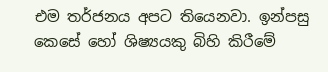එම තර්ජනය අපට තියෙනවා. ඉන්පසු කෙසේ හෝ ශිෂ්‍යයකු බිහි කිරීමේ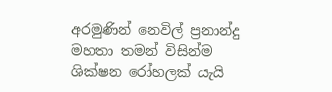අරමුණින් නෙවිල් ප්‍රනාන්දු මහතා තමන් විසින්ම ශික්ෂන රෝහලක් යැයි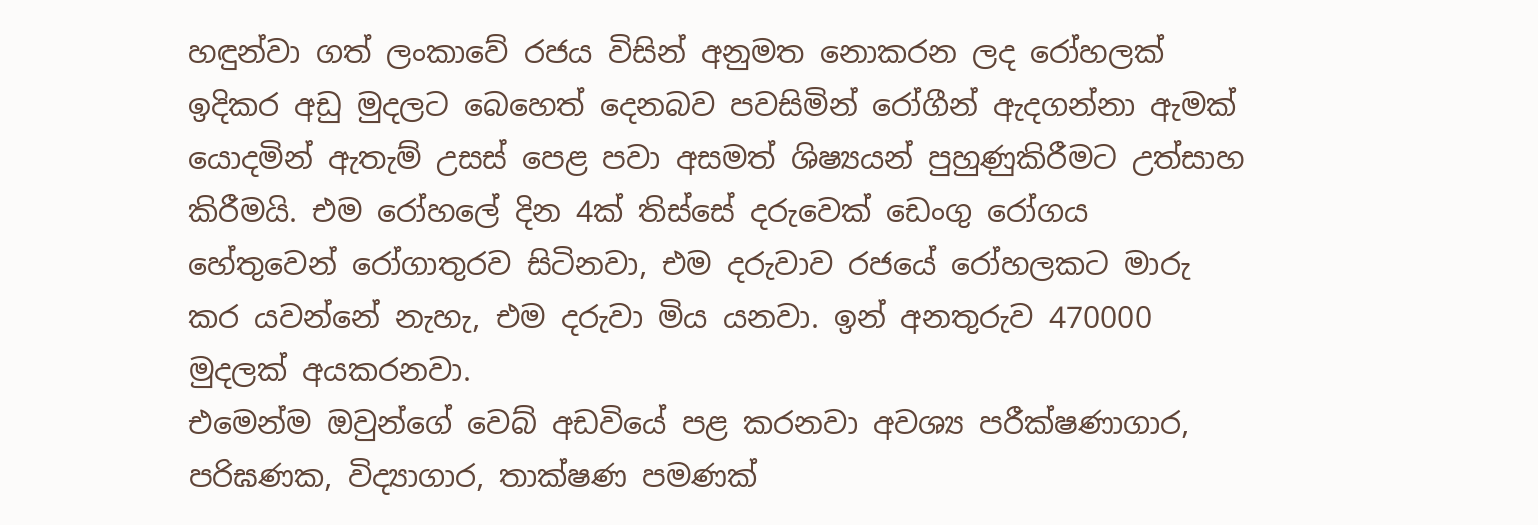හඳුන්වා ගත් ලංකාවේ රජය විසින් අනුමත නොකරන ලද රෝහලක් ඉදිකර අඩු මුදලට බෙහෙත් දෙනබව පවසිමින් රෝගීන් ඇදගන්නා ඇමක් යොදමින් ඇතැම් උසස් පෙළ පවා අසමත් ශිෂ්‍යයන් පුහුණුකිරීමට උත්සාහ කිරීමයි. එම රෝහලේ දින 4ක් තිස්සේ දරුවෙක් ඩෙංගු රෝගය හේතුවෙන් රෝගාතුරව සිටිනවා, එම දරුවාව රජයේ රෝහලකට මාරු කර යවන්නේ නැහැ, එම දරුවා මිය යනවා. ඉන් අනතුරුව 470000 මුදලක් අයකරනවා.
එමෙන්ම ඔවුන්ගේ වෙබ් අඩවියේ පළ කරනවා අවශ්‍ය පරීක්ෂණාගාර, පරිඝණක, විද්‍යාගාර, තාක්ෂණ පමණක්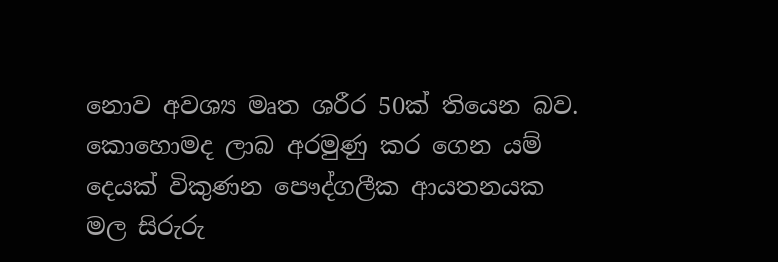නොව අවශ්‍ය මෘත ශරීර 50ක් තියෙන බව. කොහොමද ලාබ අරමුණු කර ගෙන යම් දෙයක් විකුණන පෞද්ගලීක ආයතනයක මල සිරුරු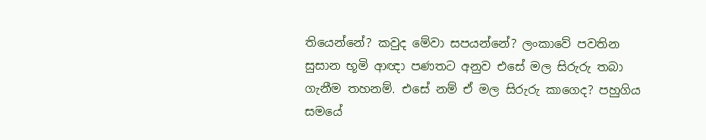තියෙන්නේ? කවුද මේවා සපයන්නේ? ලංකාවේ පවතින සුසාන භූමි ආඥා පණතට අනුව එසේ මල සිරුරු තබා ගැනීම තහනම්. එසේ නම් ඒ මල සිරුරු කාගෙද? පහුගිය සමයේ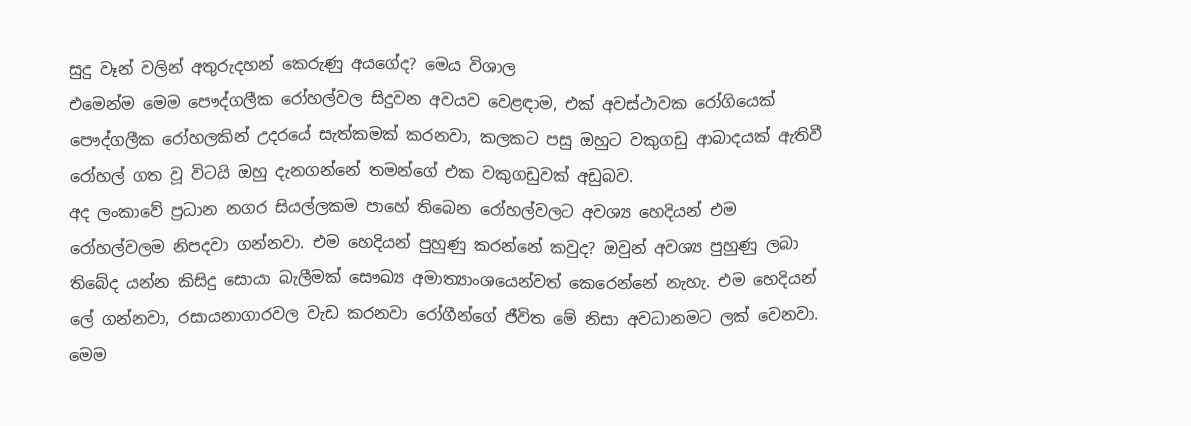සුදු වෑන් වලින් අතුරුදහන් කෙරුණු අයගේද? මෙය විශාල
එමෙන්ම මෙම පෞද්ගලීක රෝහල්වල සිදුවන අවයව වෙළඳාම, එක් අවස්ථාවක රෝගියෙක් පෞද්ගලීක රෝහලකින් උදරයේ සැත්කමක් කරනවා, කලකට පසු ඔහුට වකුගඩු ආබාදයක් ඇතිවී රෝහල් ගත වූ විටයි ඔහු දැනගන්නේ තමන්ගේ එක වකුගඩුවක් අඩුබව.
අද ලංකාවේ ප්‍රධාන නගර සියල්ලකම පාහේ තිබෙන රෝහල්වලට අවශ්‍ය හෙදියන් එම රෝහල්වලම නිපදවා ගන්නවා. එම හෙදියන් පුහුණු කරන්නේ කවුද? ඔවුන් අවශ්‍ය පුහුණු ලබා තිබේද යන්න කිසිදු සොයා බැලීමක් සෞඛ්‍ය අමාත්‍යාංශයෙන්වත් කෙරෙන්නේ නැහැ. එම හෙදියන් ලේ ගන්නවා, රසායනාගාරවල වැඩ කරනවා රෝගීන්ගේ ජීවිත මේ නිසා අවධානමට ලක් වෙනවා.
මෙම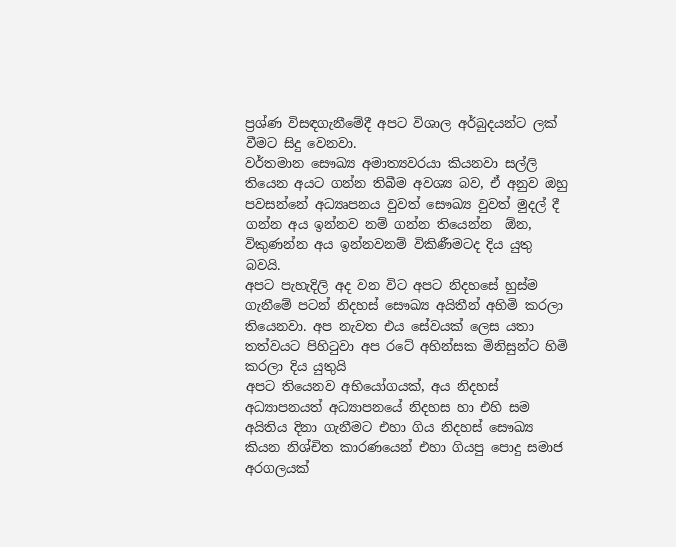ප්‍රශ්ණ විසඳගැනීමේදී අපට විශාල අර්බුදයන්ට ලක් වීමට සිදු වෙනවා.
වර්තමාන සෞඛ්‍ය අමාත්‍යවරයා කියනවා සල්ලි තියෙන අයට ගන්න තිබීම අවශ්‍ය බව, ඒ අනුව ඔහු පවසන්නේ අධ්‍යෘපනය වුවත් සෞඛ්‍ය වුවත් මුදල් දී ගන්න අය ඉන්නව නම් ගන්න තියෙන්න  ඕන, විකුණන්න අය ඉන්නවනම් විකිණීමටද දිය යුතු බවයි.
අපට පැහැදිලි අද වන විට අපට නිදහසේ හුස්ම ගැනීමේ පටන් නිදහස් සෞඛ්‍ය අයිතීන් අහිමි කරලා තියෙනවා. අප නැවත එය සේවයක් ලෙස යතා තත්වයට පිහිටුවා අප රටේ අහින්සක මිනිසුන්ට හිමි කරලා දිය යුතුයි
අපට තියෙනව අභියෝගයක්, අය නිදහස් අධ්‍යාපනයත් අධ්‍යාපනයේ නිදහස හා එහි සම අයිතිය දිනා ගැනීමට එහා ගිය නිදහස් සෞඛ්‍ය කියන නිශ්චිත කාරණයෙන් එහා ගියපු පොදු සමාජ අරගලයක්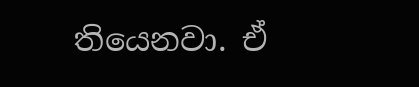තියෙනවා. ඒ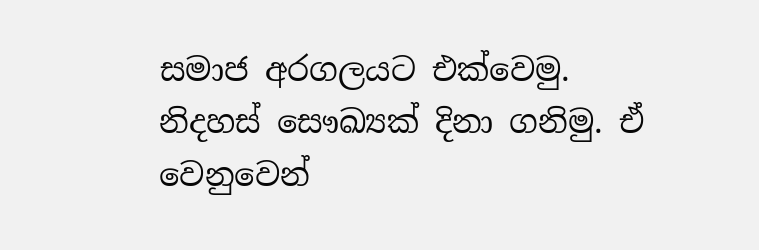සමාජ අරගලයට එක්වෙමු. නිදහස් සෞඛ්‍යක් දිනා ගනිමු. ඒ වෙනුවෙන්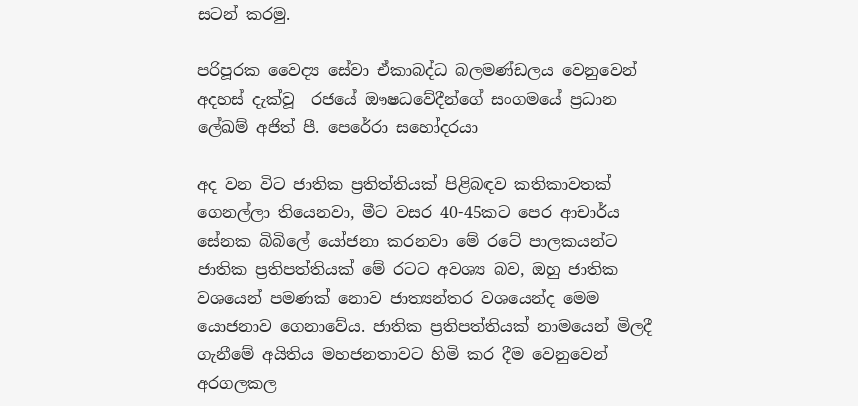සටන් කරමු.

පරිපූරක වෛද්‍ය සේවා ඒකාබද්ධ බලමණ්ඩලය වෙනුවෙන්
අදහස් දැක්වූ  රජයේ ඖෂධවේදීන්ගේ සංගමයේ ප්‍රධාන ලේඛම් අජිත් පී. පෙරේරා සහෝදරයා

අද වන විට ජාතික ප්‍රතිත්තියක් පිළිබඳව කතිකාවතක් ගෙනල්ලා තියෙනවා, මීට වසර 40-45කට පෙර ආචාර්ය සේනක බිබිලේ යෝජනා කරනවා මේ රටේ පාලකයන්ට ජාතික ප්‍රතිපත්තියක් මේ රටට අවශ්‍ය බව, ඔහු ජාතික වශයෙන් පමණක් නොව ජාත්‍යන්තර වශයෙන්ද මෙම යොජනාව ගෙනාවේය. ජාතික ප්‍රතිපත්තියක් නාමයෙන් මිලදී ගැනීමේ අයිතිය මහජනතාවට හිමි කර දීම වෙනුවෙන් අරගලකල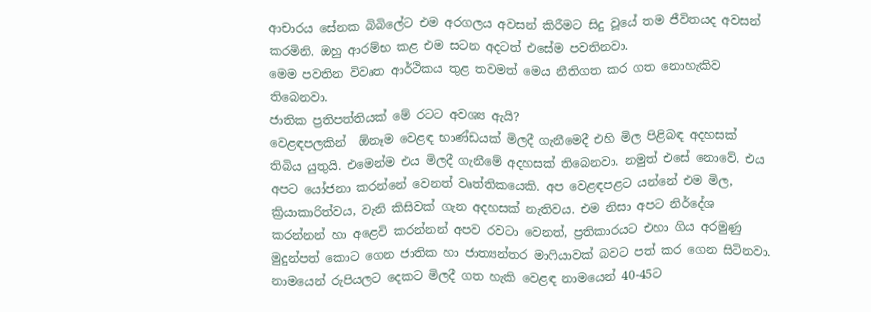ආචාරය සේනක බිබිලේට එම අරගලය අවසන් කිරීමට සිදු වූයේ තම ජීවිතයද අවසන් කරමිනි. ඔහු ආරම්භ කළ එම සටන අදටත් එසේම පවතිනවා.
මෙම පවතින විවෘත ආර්ථිකය තුළ තවමත් මෙය නීතිගත කර ගත නොහැකිව තිබෙනවා.
ජාතික ප්‍රතිපත්තියක් මේ රටට අවශ්‍ය ඇයි?
වෙළඳපලකින්  ඕනෑම වෙළඳ භාණ්ඩයක් මිලදී ගැනීමෙදී එහි මිල පිළිබඳ අදහසක් තිබිය යුතුයි. එමෙන්ම එය මිලදී ගැනීමේ අදහසක් තිබෙනවා. නමුත් එසේ නොවේ. එය අපට යෝජනා කරන්නේ වෙනත් වෘත්තිකයෙකි. අප වෙළඳපළට යන්නේ එම මිල, ක්‍රියාකාරිත්වය, වැනි කිසිවක් ගැන අදහසක් නැතිවය. එම නිසා අපට නිර්දේශ කරන්නන් හා අළෙවි කරන්නන් අපව රවටා වෙනත්, ප්‍රතිකාරයට එහා ගිය අරමුණු මුදුන්පත් කොට ගෙන ජාතික හා ජාත්‍යන්තර මාෆියාවක් බවට පත් කර ගෙන සිටිනවා. නාමයෙන් රුපියලට දෙකට මිලදී ගත හැකි වෙළඳ නාමයෙන් 40-45ට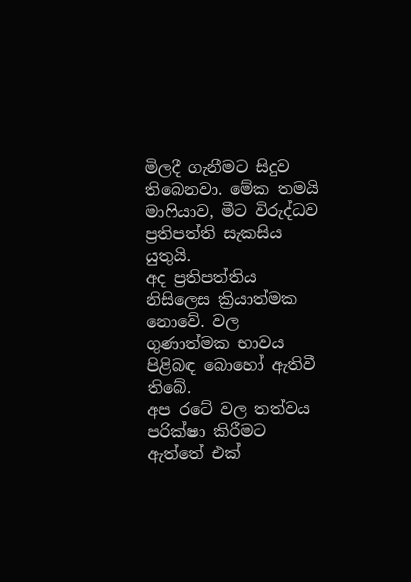මිලදී ගැනීමට සිදුව තිබෙනවා. මේක තමයි මාෆියාව, මීට විරුද්ධව ප්‍රතිපත්ති සැකසිය යුතුයි.
අද ප්‍රතිපත්තිය නිසිලෙස ක්‍රියාත්මක නොවේ. වල ගුණාත්මක භාවය පිළිබඳ බොහෝ ඇතිවී තිබේ.
අප රටේ වල තත්වය පරික්ෂා කිරීමට ඇත්තේ එක්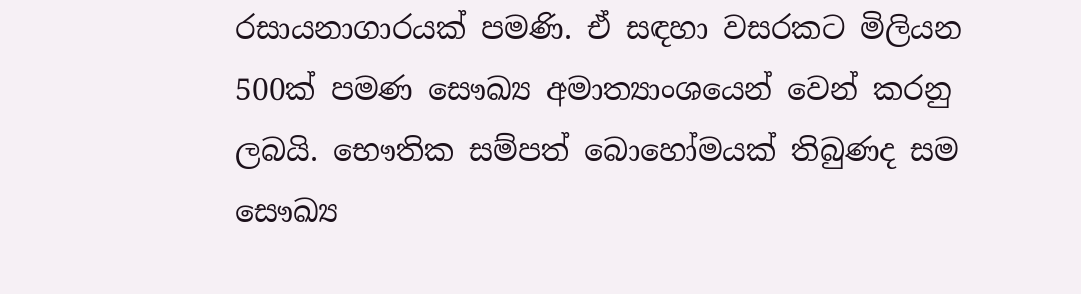රසායනාගාරයක් පමණි. ඒ සඳහා වසරකට මිලියන 500ක් පමණ සෞඛ්‍ය අමාත්‍යාංශයෙන් වෙන් කරනු ලබයි. භෞතික සම්පත් බොහෝමයක් තිබුණද සම සෞඛ්‍ය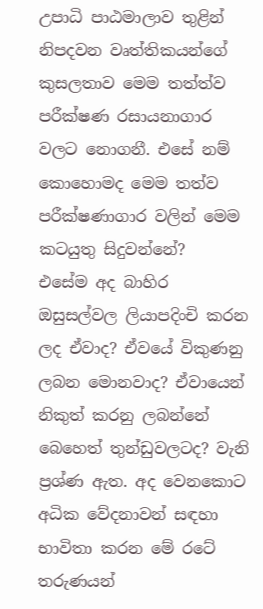උපාධි පාඨමාලාව තුළින් නිපදවන වෘත්තිකයන්ගේ කුසලතාව මෙම තත්ත්ව පරීක්ෂණ රසායනාගාර වලට නොගනී. එසේ නම් කොහොමද මෙම තත්ව පරීක්ෂණාගාර වලින් මෙම කටයුතු සිදුවන්නේ?
එසේම අද බාහිර ඔසුසල්වල ලියාපදිංචි කරන ලද ඒවාද? ඒවයේ විකුණනු ලබන මොනවාද? ඒවායෙන් නිකුත් කරනු ලබන්නේ බෙහෙත් තුන්ඩුවලටද? වැනි ප්‍රශ්ණ ඇත. අද වෙනකොට අධික වේදනාවන් සඳහා භාවිතා කරන මේ රටේ තරුණයන්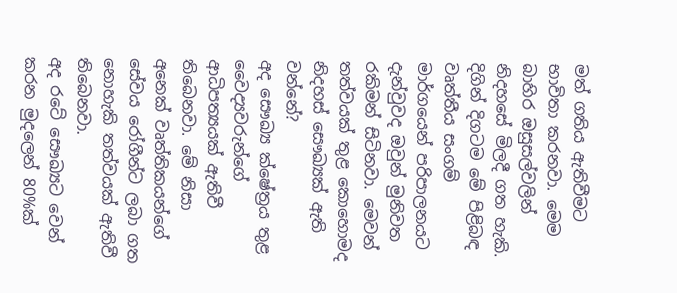මත් ගතිය ඇතිවීමට භාවිතා කරනවා. මෙම බාහිර ඔසුසල්වලින් නිදහසේ මිලදී ගත හැකි.
දිගින් දිගටම මේ පිළිබඳ වෘත්තීය සංගම් මාර්ගයෙන් පරිපාලනයට දැන්වුවද ඔවුන් මුනිවත රකිමන් සිටිනවා. මෙවන් තත්වයක් තුළ කොහොමද නිදහස් සෞඛ්‍යක් ඇති වන්නේ?
අද සෞඛ්‍ය ක්ෂේත්‍රය තුළ වෛද්‍යවරුන්ගේ ආධිපත්‍යයක් ඇතිවී තිබෙනවා. මේ නිසා අනෙක් වෘත්තිකයන්ගේ සේවය රෝගීන්ට ලබා ගත නොහැකි තත්වයක් ඇතිවී තිබෙනවා.
අද රටේ සෞඛ්‍යට වෙන් කරන මුදලෙන් 80%ක්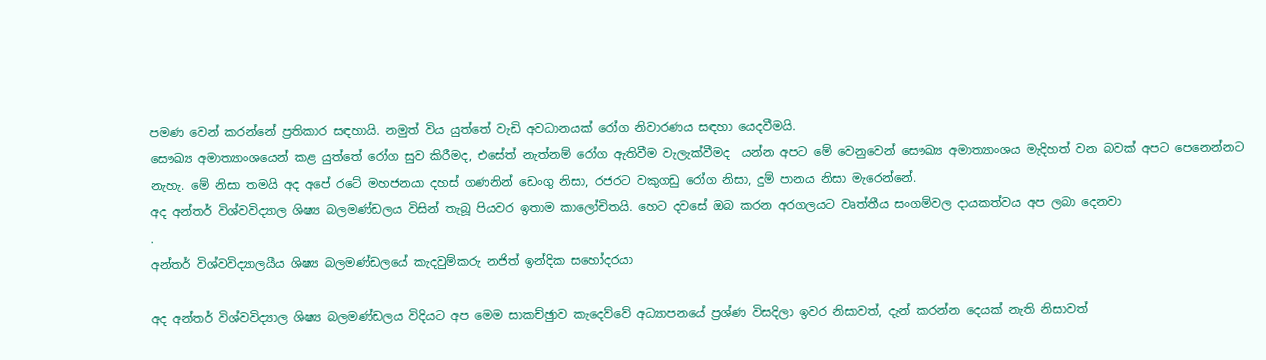පමණ වෙන් කරන්නේ ප්‍රතිකාර සඳහායි. නමුත් විය යුත්තේ වැඩි අවධානයක් රෝග නිවාරණය සඳහා යෙදවීමයි.
සෞඛ්‍ය අමාත්‍යාංශයෙන් කළ යුත්තේ රෝග සුව කිරීමද, එසේත් නැත්නම් රෝග ඇතිවීම වැලැක්වීමද  යන්න අපට මේ වෙනුවෙන් සෞඛ්‍ය අමාත්‍යාංශය මැදිහත් වන බවක් අපට පෙනෙන්නට නැහැ. මේ නිසා තමයි අද අපේ රටේ මහජනයා දහස් ගණනින් ඩෙංගු නිසා, රජරට වකුගඩු රෝග නිසා, දුම් පානය නිසා මැරෙන්නේ.
අද අන්තර් විශ්වවිද්‍යාල ශිෂ්‍ය බලමණ්ඩලය විසින් තැබූ පියවර ඉතාම කාලෝචිතයි. හෙට දවසේ ඔබ කරන අරගලයට වෘත්තීය සංගම්වල දායකත්වය අප ලබා දෙනවා
.
අන්තර් විශ්වවිද්‍යාලයීය ශිෂ්‍ය බලමණ්ඩලයේ කැදවුම්කරු නජිත් ඉන්දික සහෝදරයා

අද අන්තර් විශ්වවිද්‍යාල ශිෂ්‍ය බලමණ්ඩලය විදියට අප මෙම සාකච්ඡුාව කැදෙව්වේ අධ්‍යාපනයේ ප්‍රශ්ණ විසදිලා ඉවර නිසාවත්, දැන් කරන්න දෙයක් නැති නිසාවත්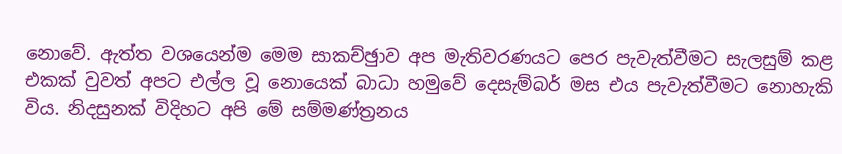නොවේ. ඇත්ත වශයෙන්ම මෙම සාකච්ඡුාව අප මැතිවරණයට පෙර පැවැත්වීමට සැලසුම් කළ එකක් වුවත් අපට එල්ල වූ නොයෙක් බාධා හමුවේ දෙසැම්බර් මස එය පැවැත්වීමට නොහැකි විය. නිදසුනක් විදිහට අපි මේ සම්මණ්ත්‍රනය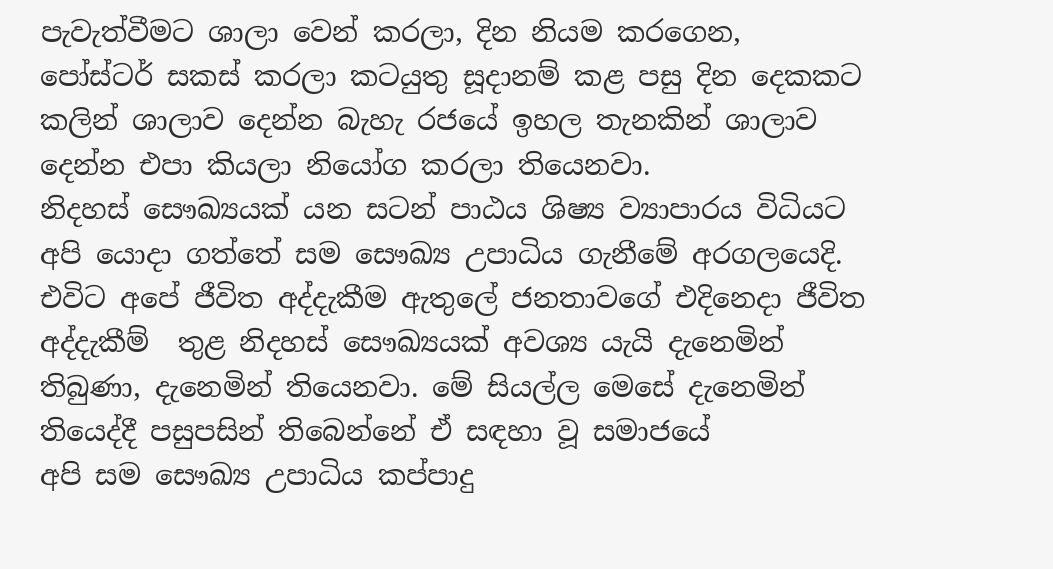පැවැත්වීමට ශාලා වෙන් කරලා, දින නියම කරගෙන, පෝස්ටර් සකස් කරලා කටයුතු සූදානම් කළ පසු දින දෙකකට කලින් ශාලාව දෙන්න බැහැ රජයේ ඉහල තැනකින් ශාලාව දෙන්න එපා කියලා නියෝග කරලා තියෙනවා.
නිදහස් සෞඛ්‍යයක් යන සටන් පාඨය ශිෂ්‍ය ව්‍යාපාරය විධියට අපි යොදා ගත්තේ සම සෞඛ්‍ය උපාධිය ගැනීමේ අරගලයෙදි. එවිට අපේ ජීවිත අද්දැකීම ඇතුලේ ජනතාවගේ එදිනෙදා ජීවිත අද්දැකීම්  තුළ නිදහස් සෞඛ්‍යයක් අවශ්‍ය යැයි දැනෙමින් තිබුණා, දැනෙමින් තියෙනවා. මේ සියල්ල මෙසේ දැනෙමින් තියෙද්දී පසුපසින් තිබෙන්නේ ඒ සඳහා වූ සමාජයේ
අපි සම සෞඛ්‍ය උපාධිය කප්පාදු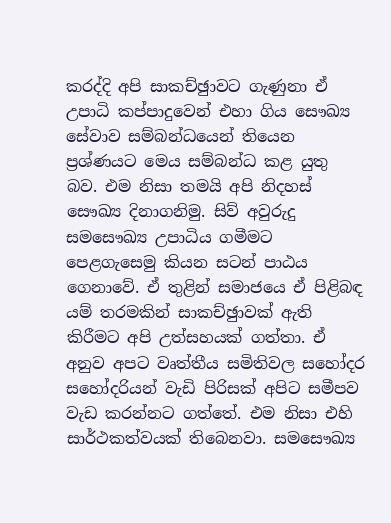කරද්දි අපි සාකච්ඡුාවට ගැණුනා ඒ උපාධි කප්පාදුවෙන් එහා ගිය සෞඛ්‍ය සේවාව සම්බන්ධයෙන් තියෙන ප්‍රශ්ණයට මෙය සම්බන්ධ කළ යුතු බව. එම නිසා තමයි අපි නිදහස් සෞඛ්‍ය දිනාගනිමු. සිව් අවුරුදු සමසෞඛ්‍ය උපාධිය ගමීමට පෙළගැසෙමු කියන සටන් පාඨය ගෙනාවේ. ඒ තුළින් සමාජයෙ ඒ පිළිබඳ යම් තරමකින් සාකච්ඡුාවක් ඇති කිරීමට අපි උත්සහයක් ගත්තා. ඒ අනුව අපට වෘත්තීය සමිතිවල සහෝදර සහෝදරියන් වැඩි පිරිසක් අපිට සමීපව වැඩ කරන්නට ගත්තේ. එම නිසා එහි සාර්ථකත්වයක් තිබෙනවා. සමසෞඛ්‍ය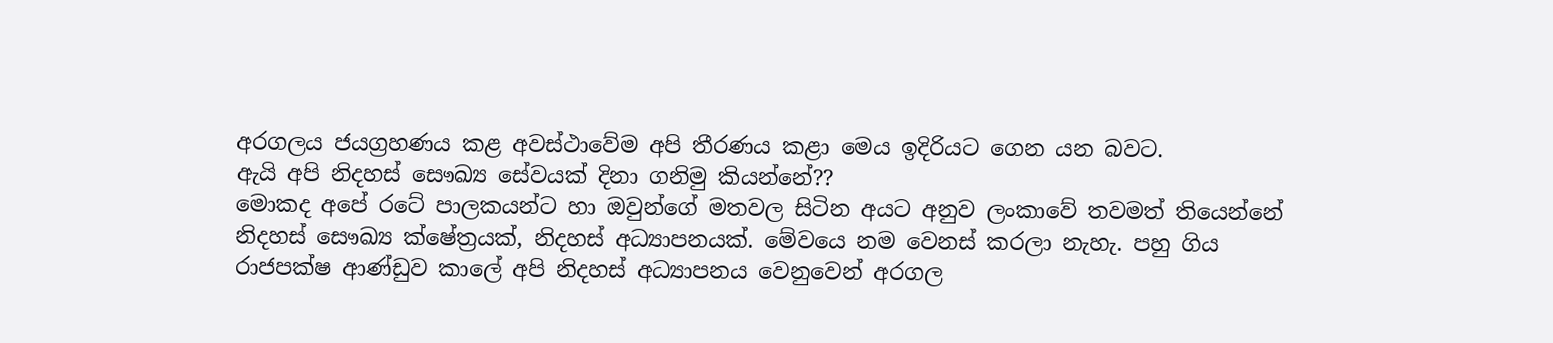අරගලය ජයග්‍රහණය කළ අවස්ථාවේම අපි තීරණය කළා මෙය ඉදිරියට ගෙන යන බවට.
ඇයි අපි නිදහස් සෞඛ්‍ය සේවයක් දිනා ගනිමු කියන්නේ??
මොකද අපේ රටේ පාලකයන්ට හා ඔවුන්ගේ මතවල සිටින අයට අනුව ලංකාවේ තවමත් තියෙන්නේ නිදහස් සෞඛ්‍ය ක්ෂේත්‍රයක්, නිදහස් අධ්‍යාපනයක්. මේවයෙ නම වෙනස් කරලා නැහැ. පහු ගිය රාජපක්ෂ ආණ්ඩුව කාලේ අපි නිදහස් අධ්‍යාපනය වෙනුවෙන් අරගල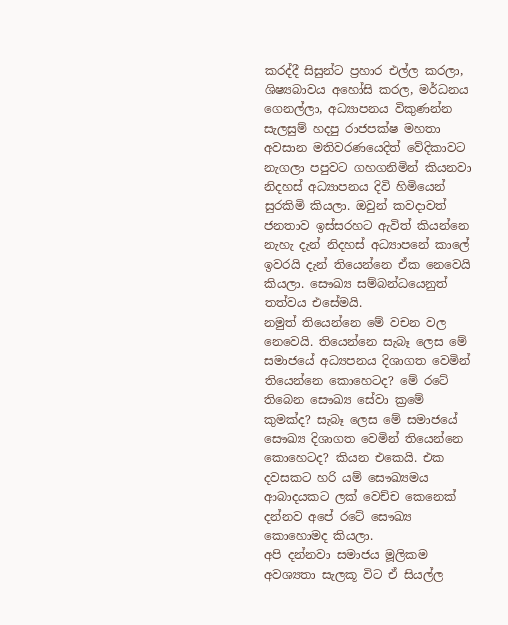කරද්දී සිසුන්ට ප්‍රහාර එල්ල කරලා, ශිෂ්‍යබාවය අහෝසි කරල, මර්ධනය ගෙනල්ලා, අධ්‍යාපනය විකුණන්න සැලසුම් හදපු රාජපක්ෂ මහතා අවසාන මතිවරණයෙදිත් වේදිකාවට නැගලා පපුවට ගහගනිමින් කියනවා නිදහස් අධ්‍යාපනය දිවි හිමියෙන් සුරකිමි කියලා. ඔවුන් කවදාවත් ජනතාව ඉස්සරහට ඇවිත් කියන්නෙ නැහැ දැන් නිදහස් අධ්‍යාපනේ කාලේ ඉවරයි දැන් තියෙන්නෙ ඒක නෙවෙයි කියලා. සෞඛ්‍ය සම්බන්ධයෙනුත් තත්වය එසේමයි.
නමුත් තියෙන්නෙ මේ වචන වල නෙවෙයි. තියෙන්නෙ සැබෑ ලෙස මේ සමාජයේ අධ්‍යපනය දිශාගත වෙමින් තියෙන්නෙ කොහෙටද? මේ රටේ තිබෙන සෞඛ්‍ය සේවා ක්‍රමේ කුමක්ද? සැබෑ ලෙස මේ සමාජයේ සෞඛ්‍ය දිශාගත වෙමින් තියෙන්නෙ කොහෙටද? කියන එකෙයි. එක දවසකට හරි යම් සෞඛ්‍යමය ආබාදයකට ලක් වෙච්ච කෙනෙක් දන්නව අපේ රටේ සෞඛ්‍ය කොහොමද කියලා.
අපි දන්නවා සමාජය මූලිකම අවශ්‍යතා සැලකූ විට ඒ සියල්ල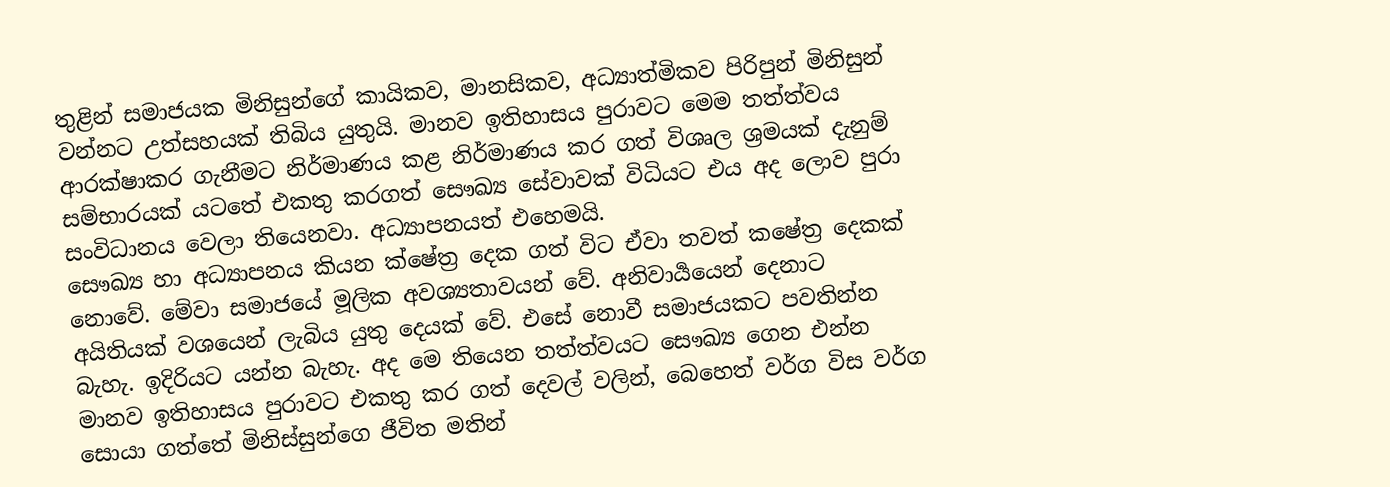තුළින් සමාජයක මිනිසුන්ගේ කායිකව, මානසිකව, අධ්‍යාත්මිකව පිරිපුන් මිනිසුන් වන්නට උත්සහයක් තිබිය යුතුයි. මානව ඉතිහාසය පුරාවට මෙම තත්ත්වය ආරක්ෂාකර ගැනීමට නිර්මාණය කළ නිර්මාණය කර ගත් විශෘල ශ්‍රමයක් දැනුම් සම්භාරයක් යටතේ එකතු කරගත් සෞඛ්‍ය සේවාවක් විධියට එය අද ලොව පුරා සංවිධානය වෙලා තියෙනවා. අධ්‍යාපනයත් එහෙමයි.
සෞඛ්‍ය හා අධ්‍යාපනය කියන ක්ෂේත්‍ර දෙක ගත් විට ඒවා තවත් කෂේත්‍ර දෙකක් නොවේ. මේවා සමාජයේ මූලික අවශ්‍යතාවයන් වේ. අනිවාර්‍යයෙන් දෙනාට අයිතියක් වශයෙන් ලැබිය යුතු දෙයක් වේ. එසේ නොවී සමාජයකට පවතින්න බැහැ. ඉදිරියට යන්න බැහැ. අද මෙ තියෙන තත්ත්වයට සෞඛ්‍ය ගෙන එන්න මානව ඉතිහාසය පුරාවට එකතු කර ගත් දෙවල් වලින්, බෙහෙත් වර්ග විස වර්ග සොයා ගත්තේ මිනිස්සුන්ගෙ ජීවිත මතින්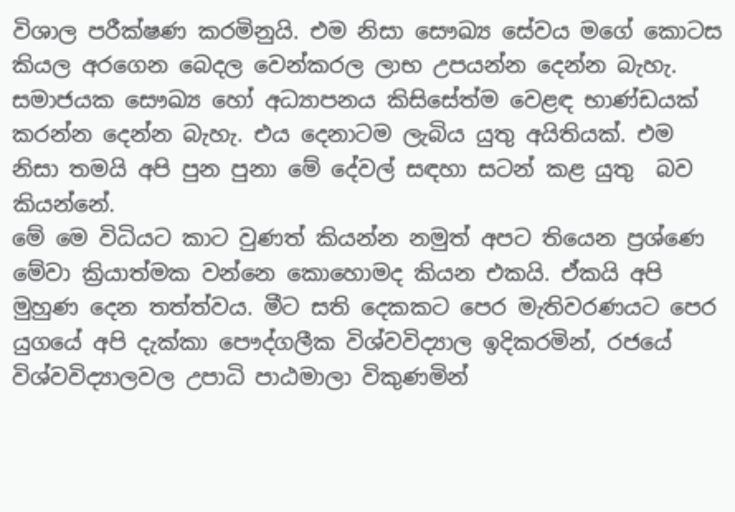විශාල පරීක්ෂණ කරමිනුයි. එම නිසා සෞඛ්‍ය සේවය මගේ කොටස කියල අරගෙන බෙදල වෙන්කරල ලාභ උපයන්න දෙන්න බැහැ. සමාජයක සෞඛ්‍ය හෝ අධ්‍යාපනය කිසිසේත්ම වෙළඳ භාණ්ඩයක් කරන්න දෙන්න බැහැ. එය දෙනාටම ලැබිය යුතු අයිතියක්. එම නිසා තමයි අපි පුන පුනා මේ දේවල් සඳහා සටන් කළ යුතු  බව කියන්නේ.
මේ මෙ විධියට කාට වුණත් කියන්න නමුත් අපට තියෙන ප්‍රශ්ණෙ මේවා ක්‍රියාත්මක වන්නෙ කොහොමද කියන එකයි. ඒකයි අපි මුහුණ දෙන තත්ත්වය. මීට සති දෙකකට පෙර මැතිවරණයට පෙර යුගයේ අපි දැක්කා පෞද්ගලීක විශ්වවිද්‍යාල ඉදිකරමින්, රජයේ විශ්වවිද්‍යාලවල උපාධි පාඨමාලා විකුණමින්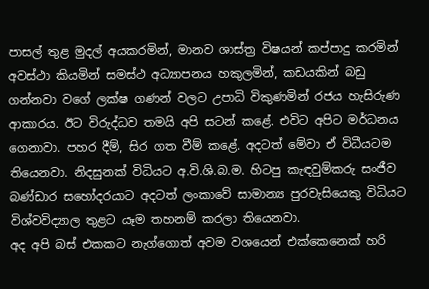පාසල් තුළ මුදල් අයකරමින්, මානව ශාස්ත්‍ර විෂයන් කප්පාදු කරමින් අවස්ථා කියමින් සමස්ථ අධ්‍යාපනය හකුලමින්, කඩයකින් බඩු ගන්නවා වගේ ලක්ෂ ගණන් වලට උපාධි විකුණමින් රජය හැසිරුණ ආකාරය. ඊට විරුද්ධව තමයි අපි සටන් කළේ. එවිට අපිට මර්ධනය ගෙනාවා. පහර දීම්, සිර ගත වීම් කළේ. අදටත් මේවා ඒ විධීයටම තියෙනවා. නිදසුනක් විධියට අ.වි.ශි.බ.ම. හිටපු කැඳවුම්කරු සංජීව බණ්ඩාර සහෝදරයාට අදටත් ලංකාවේ සාමාන්‍ය පුරවැසියෙකු විධියට විශ්වවිද්‍යාල තුළට යෑම තහනම් කරලා තියෙනවා.
අද අපි බස් එකකට නැග්ගොත් අවම වශයෙන් එක්කෙනෙක් හරි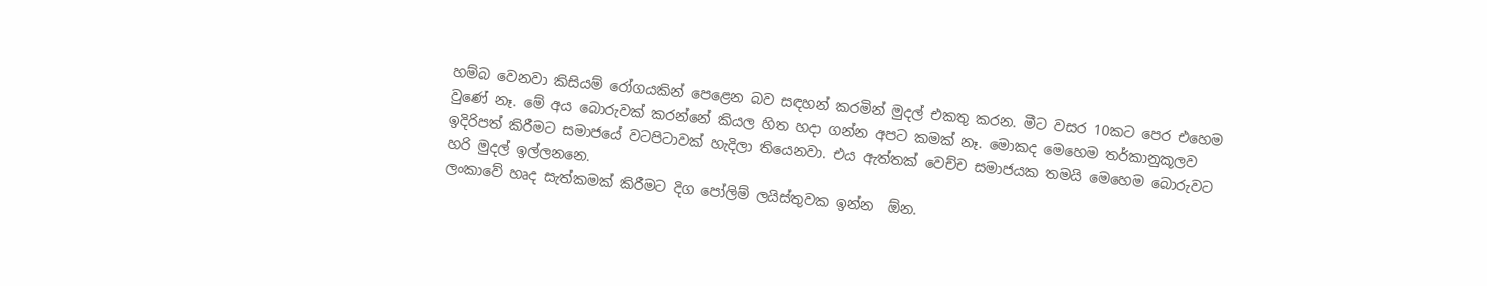හම්බ වෙනවා කිසියම් රෝගයකින් පෙළෙන බව සඳහන් කරමින් මුදල් එකතු කරන. මීට වසර 10කට පෙර එහෙම වුණේ නෑ. මේ අය බොරුවක් කරන්නේ කියල හිත හදා ගන්න අපට කමක් නෑ. මොකද මෙහෙම තර්කානුකූලව ඉදිරිපත් කිරීමට සමාජයේ වටපිටාවක් හැදිලා තියෙනවා. එය ඇත්තක් වෙච්ච සමාජයක තමයි මෙහෙම බොරුවට හරි මුදල් ඉල්ලනනෙ.
ලංකාවේ හෘද සැත්කමක් කිරීමට දිග පෝලිම් ලයිස්තුවක ඉන්න  ඕන.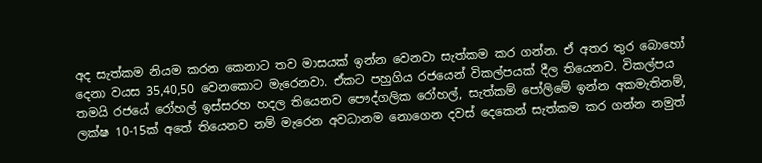අද සැත්කම නියම කරන කෙනාට තව මාසයක් ඉන්න වෙනවා සැත්කම කර ගන්න. ඒ අතර තුර බොහෝ දෙනා වයස 35,40,50 වෙනකොට මැරෙනවා. ඒකට පහුගිය රජයෙන් විකල්පයක් දීල තියෙනව. විකල්පය තමයි රජයේ රෝහල් ඉස්සරහ හදල තියෙනව පෞද්ගලික රෝහල්, සැත්කම් පෝලිමේ ඉන්න අකමැතිනම්, ලක්ෂ 10-15ක් අතේ තියෙනව නම් මැරෙන අවධානම නොගෙන දවස් දෙකෙන් සැත්කම කර ගන්න නමුත්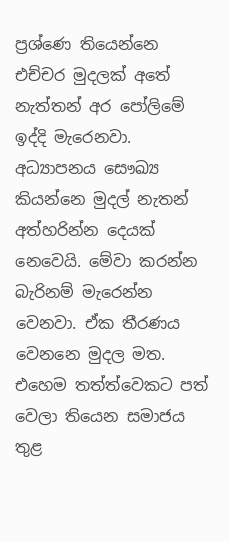ප්‍රශ්ණෙ තියෙන්නෙ එච්චර මුදලක් අතේ නැත්තන් අර පෝලිමේ ඉද්දි මැරෙනවා.
අධ්‍යාපනය සෞඛ්‍ය කියන්නෙ මුදල් නැතන් අත්හරින්න දෙයක් නෙවෙයි. මේවා කරන්න බැරිනම් මැරෙන්න වෙනවා. ඒක තීරණය වෙනනෙ මුදල මත. එහෙම තත්ත්වෙකට පත් වෙලා තියෙන සමාජය තුළ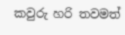කවුරු හරි තවමත්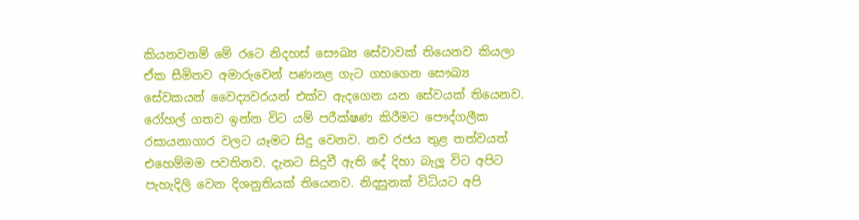කියනවනම් මේ රටෙ නිදහස් සෞඛ්‍ය සේවාවක් තියෙනව කියලා ඒක සීමිතව අමාරුවෙන් පණනළ ගැට ගහගෙන සෞඛ්‍ය සේවකයන් වෛද්‍යවරයන් එක්ව ඇදගෙන යන සේවයක් තියෙනව.
රෝහල් ගතව ඉන්න විට යම් පරීක්ෂණ කිරීමට පෞද්ගලීක රසායනාගාර වලට යෑමට සිදු වෙනව. නව රජය තුළ තත්වයත් එහෙම්මම පවතිනව. දැනට සිදුවී ඇති දේ දිහා බැලූ විට අපිට පැහැදිලි වෙන දිශනුතියක් තියෙනව. නිදසුනක් විධියට අපි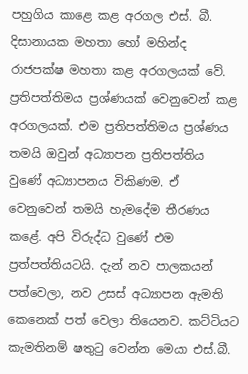පහුගිය කාළෙ කළ අරගල එස්. බී. දිසානායක මහතා හෝ මහින්ද රාජපක්ෂ මහතා කළ අරගලයක් වේ. ප්‍රතිපත්තිමය ප්‍රශ්ණයක් වෙනුවෙන් කළ අරගලයක්. එම ප්‍රතිපත්තිමය ප්‍රශ්ණය තමයි ඔවුන් අධ්‍යාපන ප්‍රතිපත්තිය වුණේ අධ්‍යාපනය විකිණම. ඒ වෙනුවෙන් තමයි හැමදේම තීරණය කළේ. අපි විරුද්ධ වුණේ එම ප්‍රත්පත්තියටයි. දැන් නව පාලකයන් පත්වෙලා, නව උසස් අධ්‍යාපන ඇමති කෙනෙක් පත් වෙලා තියෙනව. කට්ටියට කැමතිනම් ෂතුටු වෙන්න මෙයා එස්.බී.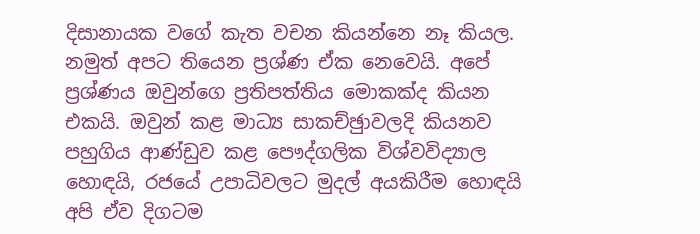දිසානායක වගේ කැත වචන කියන්නෙ නෑ කියල. නමුත් අපට තියෙන ප්‍රශ්ණ ඒක නෙවෙයි. අපේ ප්‍රශ්ණය ඔවුන්ගෙ ප්‍රතිපත්තිය මොකක්ද කියන එකයි. ඔවුන් කළ මාධ්‍ය සාකච්ඡුාවලදි කියනව පහුගිය ආණ්ඩුව කළ පෞද්ගලික විශ්වවිද්‍යාල හොඳයි, රජයේ උපාධිවලට මුදල් අයකිරීම හොඳයි අපි ඒව දිගටම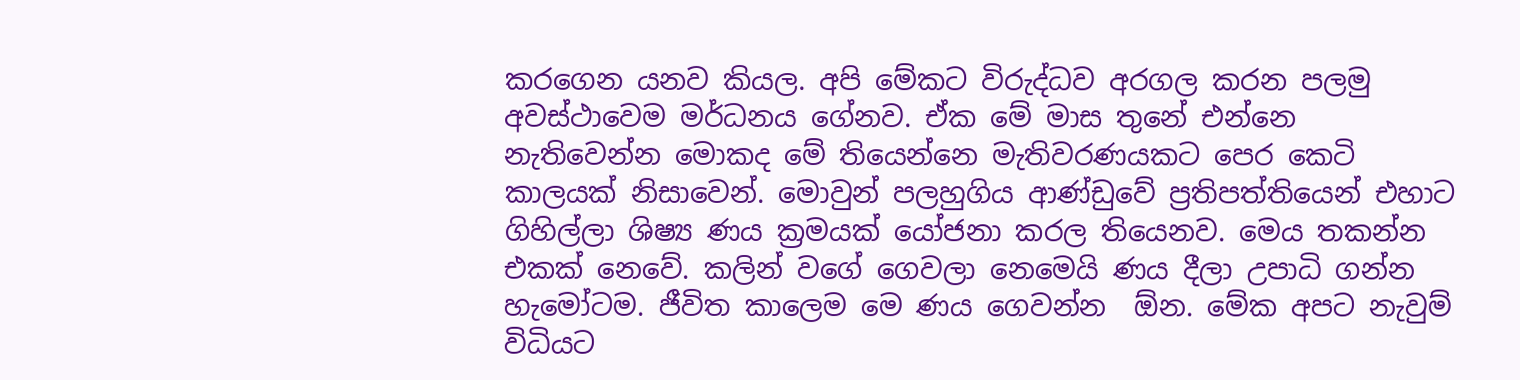කරගෙන යනව කියල. අපි මේකට විරුද්ධව අරගල කරන පලමු අවස්ථාවෙම මර්ධනය ගේනව. ඒක මේ මාස තුනේ එන්නෙ නැතිවෙන්න මොකද මේ තියෙන්නෙ මැතිවරණයකට පෙර කෙටි කාලයක් නිසාවෙන්. මොවුන් පලහුගිය ආණ්ඩුවේ ප්‍රතිපත්තියෙන් එහාට ගිහිල්ලා ශිෂ්‍ය ණය ක්‍රමයක් යෝජනා කරල තියෙනව. මෙය තකන්න එකක් නෙවේ. කලින් වගේ ගෙවලා නෙමෙයි ණය දීලා උපාධි ගන්න හැමෝටම. ජීවිත කාලෙම මෙ ණය ගෙවන්න  ඕන. මේක අපට නැවුම් විධියට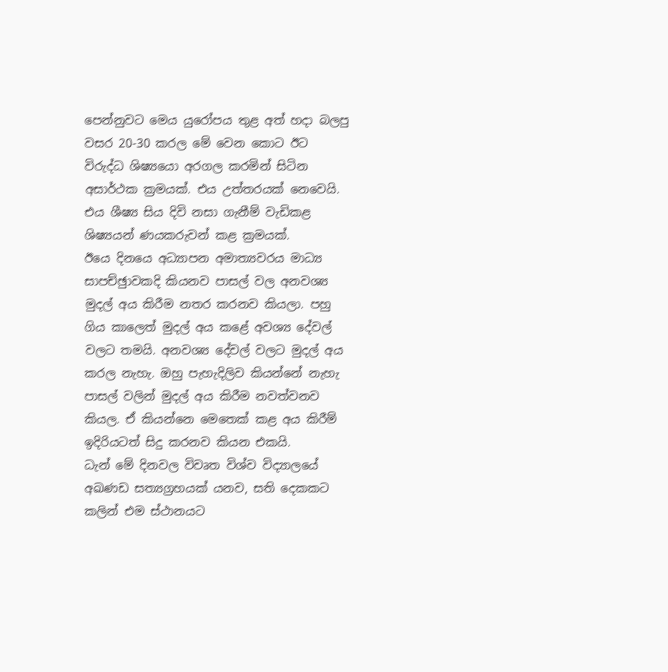පෙන්නුවට මෙය යුරෝපය තුළ අත් හදා බලපු වසර 20-30 කරල මේ වෙන කොට ඊට විරුද්ධ ශිෂ්‍යයො අරගල කරමින් සිටින අසාර්ථක ක්‍රමයක්. එය උත්තරයක් නෙවෙයි. එය ශීෂ්‍ය සිය දිවි නසා ගැනීම් වැඩිකළ ශිෂ්‍යයන් ණයකරුවන් කළ ක්‍රමයක්.
ඊයෙ දිනයෙ අධ්‍යාපන අමාත්‍යවරය මාධ්‍ය සාපච්ඡුාවකදි කියනව පාසල් වල අනවශ්‍ය මුදල් අය කිරීම නතර කරනව කියලා. පහු ගිය කාලෙත් මුදල් අය කළේ අවශ්‍ය දේවල් වලට තමයි. අනවශ්‍ය දේවල් වලට මුදල් අය කරල නැහැ. ඔහු පැහැදිලිව කියන්නේ නැහැ පාසල් වලින් මුදල් අය කිරීම නවත්වනව කියල. ඒ කියන්නෙ මෙතෙක් කළ අය කිරීම් ඉදිරියටත් සිදු කරනව කියන එකයි.
ධැන් මේ දිනවල විවෘත විශ්ව විද්‍යාලයේ අඛණඩ සත්‍යග්‍රහයක් යනව, සති දෙකකට කලින් එම ස්ථානයට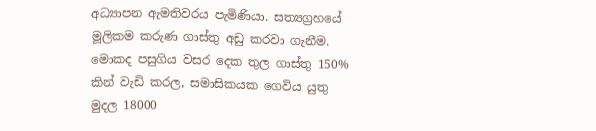අධ්‍යාපන ඇමතිවරය පැමිණියා. සත්‍යග්‍රහයේ මූලිකම කරුණ ගාස්තු අඩු කරවා ගැනීම. මොකද පසුගිය වසර දෙක තුල ගාස්තු 150% කින් වැඩි කරල, සමාසිකයක ගෙවිය යුතු මුදල 18000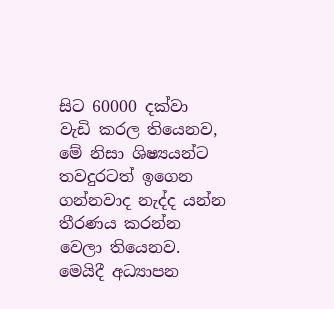සිට 60000 දක්වා වැඩි කරල තියෙනව, මේ නිසා ශිෂ්‍යයන්ට තවදුරටත් ඉගෙන ගන්නවාද නැද්ද යන්න තීරණය කරන්න වෙලා තියෙනව. මෙයිදී අධ්‍යාපන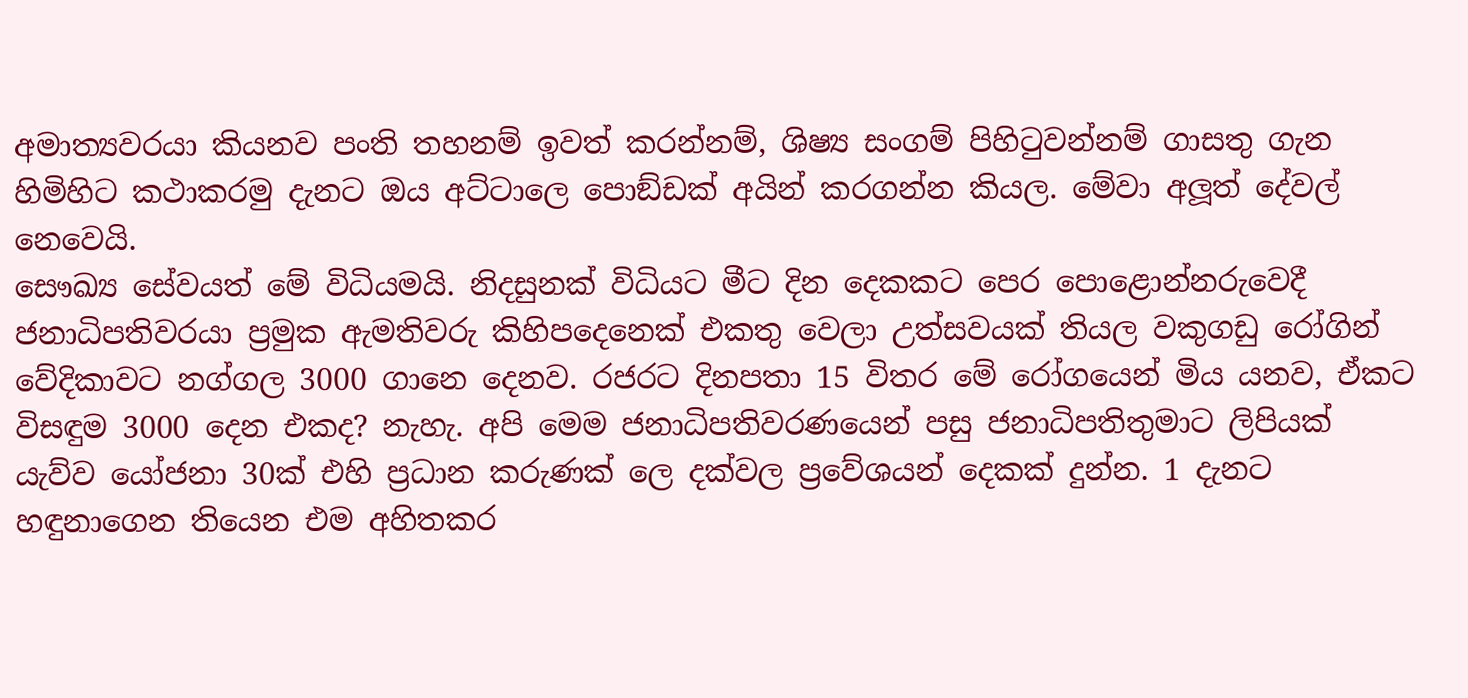අමාත්‍යවරයා කියනව පංති තහනම් ඉවත් කරන්නම්, ශිෂ්‍ය සංගම් පිහිටුවන්නම් ගාසතු ගැන හිමිහිට කථාකරමු දැනට ඔය අට්ටාලෙ පොඞ්ඩක් අයින් කරගන්න කියල. මේවා අලූත් දේවල් නෙවෙයි.
සෞඛ්‍ය සේවයත් මේ විධියමයි. නිදසුනක් විධියට මීට දින දෙකකට පෙර පොළොන්නරුවෙදී ජනාධිපතිවරයා ප්‍රමුක ඇමතිවරු කිහිපදෙනෙක් එකතු වෙලා උත්සවයක් තියල වකුගඩු රෝගින් වේදිකාවට නග්ගල 3000 ගානෙ දෙනව. රජරට දිනපතා 15 විතර මේ රෝගයෙන් මිය යනව, ඒකට විසඳුම 3000 දෙන එකද? නැහැ. අපි මෙම ජනාධිපතිවරණයෙන් පසු ජනාධිපතිතුමාට ලිපියක් යැව්ව යෝජනා 30ක් එහි ප්‍රධාන කරුණක් ලෙ දක්වල ප්‍රවේශයන් දෙකක් දුන්න. 1 දැනට හඳුනාගෙන තියෙන එම අහිතකර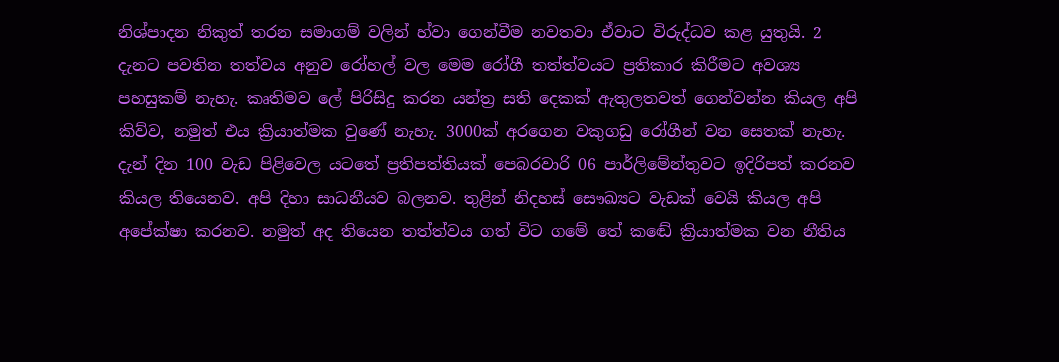නිශ්පාදන නිකුත් තරන සමාගම් වලින් හ්වා ගෙන්වීම නවතවා ඒවාට විරුද්ධව කළ යුතුයි. 2 දැනට පවතින තත්වය අනුව රෝහල් වල මෙම රෝගී තත්ත්වයට ප්‍රතිකාර කිරීමට අවශ්‍ය පහසුකම් නැහැ. කෘතිමව ලේ පිරිසිදු කරන යන්ත්‍ර සති දෙකක් ඇතුලතවත් ගෙන්වන්න කියල අපි කිව්ව, නමුත් එය ක්‍රියාත්මක වුණේ නැහැ. 3000ක් අරගෙන වකුගඩු රෝගීන් වන සෙතක් නැහැ.
දැන් දින 100 වැඩ පිළිවෙල යටතේ ප්‍රතිපත්තියක් පෙබරවාරි 06 පාර්ලිමේන්තුවට ඉදිරිපත් කරනව කියල තියෙනව. අපි දිහා සාධනීයව බලනව. තුළින් නිදහස් සෞඛ්‍යට වැඩක් වෙයි කියල අපි අපේක්ෂා කරනව. නමුත් අද තියෙන තත්ත්වය ගත් විට ගමේ තේ කඬේ ක්‍රියාත්මක වන නීතිය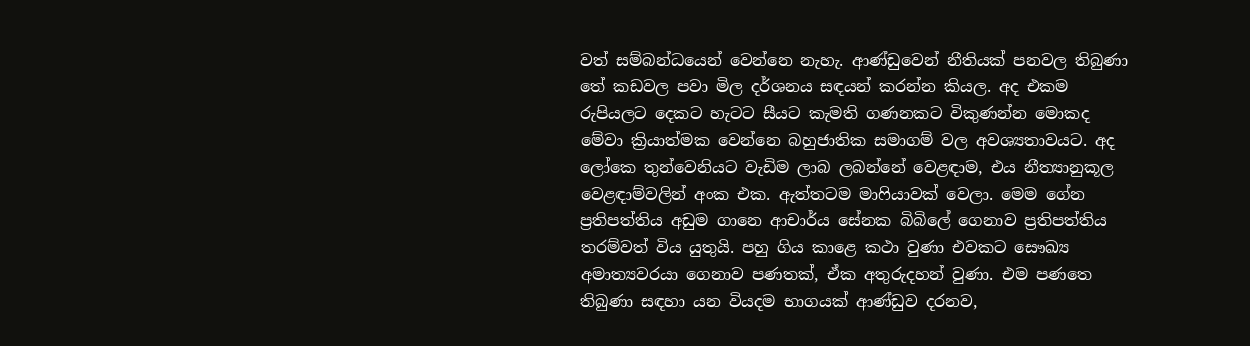වත් සම්බන්ධයෙන් වෙන්නෙ නැහැ. ආණ්ඩුවෙන් නීතියක් පනවල තිබුණා තේ කඩවල පවා මිල දර්ශනය සඳයන් කරන්න කියල. අද එකම රුපියලට දෙකට හැටට සීයට කැමති ගණනකට විකුණන්න මොකද මේවා ක්‍රියාත්මක වෙන්නෙ බහුජාතික සමාගම් වල අවශ්‍යතාවයට. අද ලෝකෙ තුන්වෙනියට වැඩිම ලාබ ලබන්නේ වෙළඳාම, එය නීත්‍යානුකූල වෙළඳාම්වලින් අංක එක. ඇත්තටම මාෆියාවක් වෙලා. මෙම ගේන ප්‍රතිපත්තිය අඩුම ගානෙ ආචාර්ය සේනක බිබිලේ ගෙනාව ප්‍රතිපත්තිය තරම්වත් විය යුතුයි. පහු ගිය කාළෙ කථා වුණා එවකට සෞඛ්‍ය අමාත්‍යවරයා ගෙනාව පණතක්, ඒක අතුරුදහන් වුණා. එම පණතෙ තිබුණා සඳහා යන වියදම භාගයක් ආණ්ඩුව දරනව,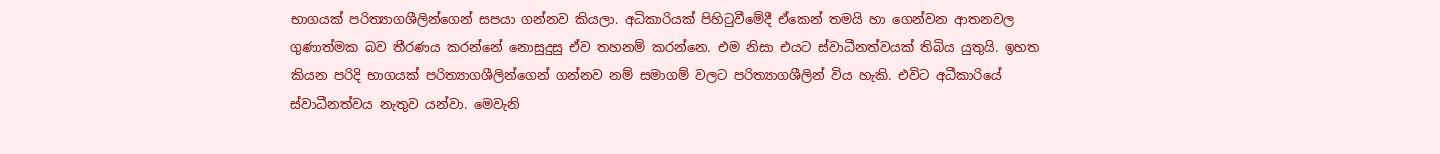භාගයක් පරිත්‍යාගශීලින්ගෙන් සපයා ගන්නව කියලා. අධිකාරියක් පිහිටුවීමේදී ඒකෙන් තමයි හා ගෙන්වන ආතනවල ගුණාත්මක බව තීරණය කරන්නේ නොසුදුසු ඒව තහනම් කරන්නෙ. එම නිසා එයට ස්වාධීනත්වයක් තිබිය යුතුයි. ඉහත කියන පරිදි භාගයක් පරිත්‍යාගශීලින්ගෙන් ගන්නව නම් සමාගම් වලට පරිත්‍යාගශීලින් විය හැකි. එවිට අධීකාරියේ ස්වාධීනත්වය නැතුව යන්වා. මෙවැනි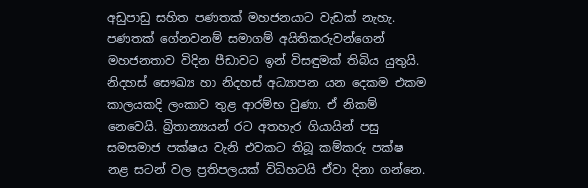අඩුපාඩු සහිත පණතක් මහජනයාට වැඩක් නැහැ. පණතක් ගේනවනම් සමාගම් අයිතිකරුවන්ගෙන් මහජනතාව විදින පීඩාවට ඉන් විසඳුමක් තිබිය යුතුයි.
නිදහස් සෞඛ්‍ය හා නිදහස් අධ්‍යාපන යන දෙකම එකම කාලයකදි ලංකාව තුළ ආරම්භ වුණා. ඒ නිකම් නෙවෙයි. බ්‍රිතාන්‍යයන් රට අතහැර ගියායින් පසු සමසමාජ පක්ෂය වැනි එවකට තිබූ කම්කරු පක්ෂ නළ සටන් වල ප්‍රතිපලයක් විධිහටයි ඒවා දිනා ගන්නෙ.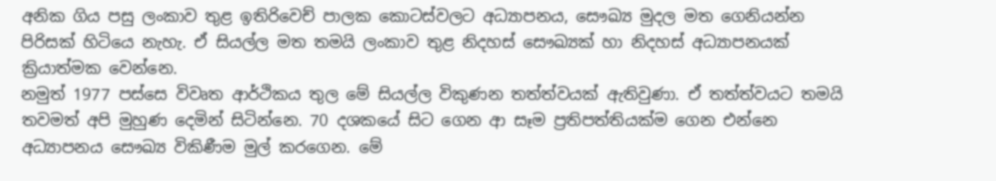අනික ගිය පසු ලංකාව තුළ ඉතිරිවෙච් පාලක කොටස්වලට අධ්‍යාපනය, සෞඛ්‍ය මුදල මත ගෙනියන්න පිරිසක් හිටියෙ නැහැ. ඒ සියල්ල මත තමයි ලංකාව තුළ නිදහස් සෞඛ්‍යක් හා නිදහස් අධ්‍යාපනයක් ක්‍රියාත්මක වෙන්නෙ.
නමුත් 1977 පස්සෙ විවෘත ආර්ථිකය තුල මේ සියල්ල විකුණන තත්ත්වයක් ඇතිවුණා. ඒ තත්ත්වයට තමයි තවමත් අපි මුහුණ දෙමින් සිටින්නෙ. 70 දශකයේ සිට ගෙන ආ සෑම ප්‍රතිපත්තියක්ම ගෙන එන්නෙ අධ්‍යාපනය සෞඛ්‍ය විකිණීම මුල් කරගෙන. මේ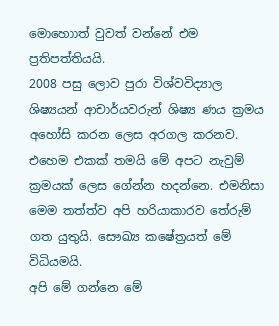මොහොාත් වුවත් වන්නේ එම ප්‍රතිපත්තියයි.
2008 පසු ලොව පුරා විශ්වවිද්‍යාල ශිෂ්‍යයන් ආචාර්යවරුන් ශිෂ්‍ය ණය ක්‍රමය අහෝසි කරන ලෙස අරගල කරනව. එහෙම එකක් තමයි මේ අපට නැවුම් ක්‍රමයක් ලෙස ගේන්න හදන්නෙ. එමනිසා මෙම තත්ත්ව අපි හරියාකාරව තේරුම් ගත යුතුයි. සෞඛ්‍ය කෂේත්‍රයත් මේ විධියමයි.
අපි මේ ගන්නෙ මේ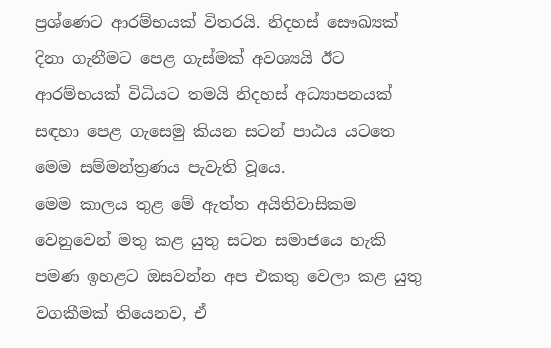ප්‍රශ්ණෙට ආරම්භයක් විතරයි. නිදහස් සෞඛ්‍යක් දිනා ගැනීමට පෙළ ගැස්මක් අවශ්‍යයි ඊට ආරම්භයක් විධියට තමයි නිදහස් අධ්‍යාපනයක් සඳහා පෙළ ගැසෙමු කියන සටන් පාඨය යටතෙ මෙම සම්මන්ත්‍රණය පැවැති වූයෙ.
මෙම කාලය තුළ මේ ඇත්ත අයිතිවාසිකම වෙනුවෙන් මතු කළ යුතු සටන සමාජයෙ හැකි පමණ ඉහළට ඔසවන්න අප එකතු වෙලා කළ යුතු වගකීමක් තියෙනව, ඒ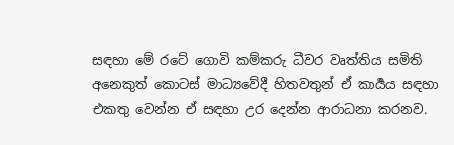සඳහා මේ රටේ ගොවි කම්කරු ධීවර වෘත්තිය සමිති අනෙකුත් කොටස් මාධ්‍යවේදී හිතවතුන් ඒ කාර්‍යය සඳහා එකතු වෙන්න ඒ සඳහා උර දෙන්න ආරාධනා කරනව.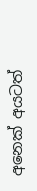අනෙක් අයටත්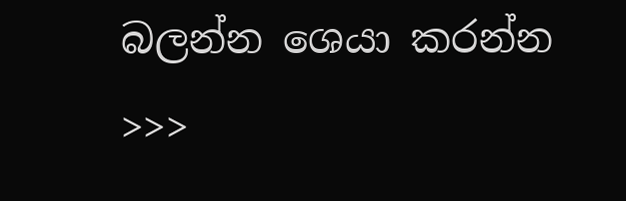බලන්න ශෙයා කරන්න >>>